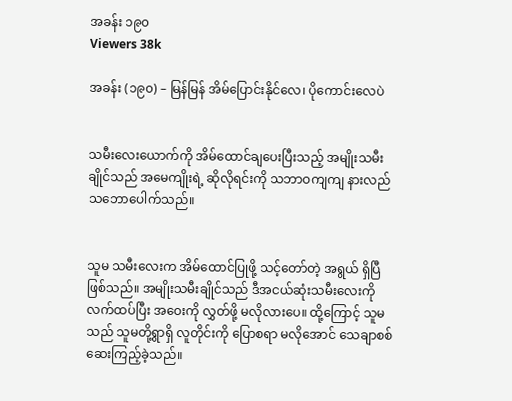အခန်း ၁၉၀
Viewers 38k

အခန်း (၁၉၀) – မြန်မြန် အိမ်ပြောင်းနိုင်လေ၊ ပိုကောင်းလေပဲ


သမီးလေးယောက်ကို အိမ်ထောင်ချပေးပြီးသည့် အမျိုးသမီးချိုင်သည် အမေကျိုးရဲ့ ဆိုလိုရင်းကို သဘာဝကျကျ နားလည်သဘောပေါက်သည်။


သူမ သမီးလေးက အိမ်ထောင်ပြုဖို့ သင့်တော်တဲ့ အရွယ် ရှိပြီ ဖြစ်သည်။ အမျိုးသမီးချိုင်သည် ဒီအငယ်ဆုံးသမီးလေးကို လက်ထပ်ပြီး အဝေးကို လွှတ်ဖို့ မလိုလားပေ။ ထို့ကြောင့် သူမသည် သူမတို့ရွာရှိ လူတိုင်းကို ပြောစရာ မလိုအောင် သေချာစစ်ဆေးကြည့်ခဲ့သည်။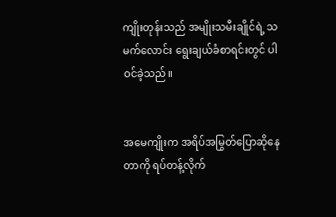ကျိုးတုန်းသည် အမျိုးသမီးချိုင်ရဲ့ သမက်လောင်း ရွေးချယ်ခံစာရင်းတွင် ပါဝင်ခဲ့သည်။


အမေကျိုးက အရိပ်အမြွတ်ပြောဆိုနေတာကို ရပ်တန့်လိုက်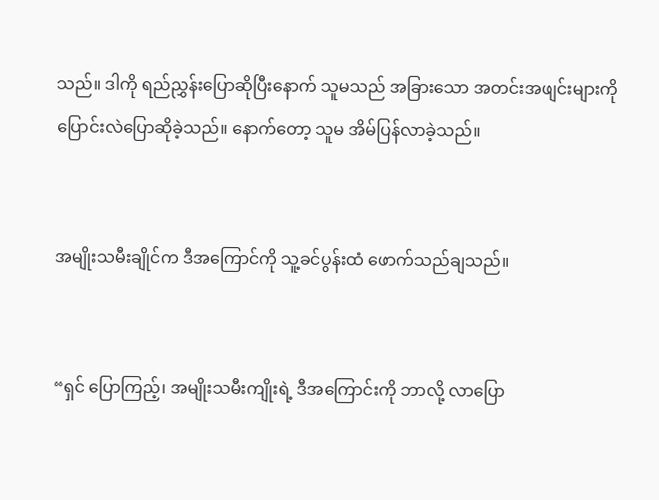သည်။ ဒါကို ရည်ညွှန်းပြောဆိုပြီး‌နောက် သူမသည် အခြားသော အတင်းအဖျင်းများကို ပြောင်းလဲပြောဆိုခဲ့သည်။ နောက်တော့ သူမ အိမ်ပြန်လာခဲ့သည်။


အမျိုးသမီးချိုင်က ဒီအကြောင်ကို သူ့ခင်ပွန်းထံ ဖောက်သည်ချသည်။


“ရှင် ပြောကြည့်၊ အမျိုးသမီးကျိုးရဲ့ ဒီအကြောင်းကို ဘာလို့ လာပြော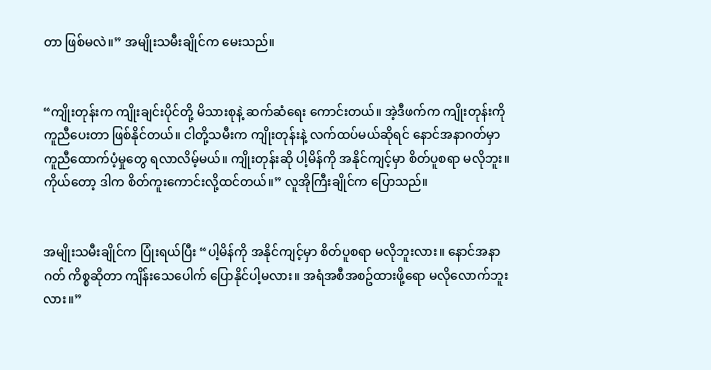တာ ဖြစ်မလဲ။” အမျိုးသမီးချိုင်က မေးသည်။


“ကျိုးတုန်းက ကျိုးချင်းပိုင်တို့ မိသားစုနဲ့ ဆက်ဆံရေး ကောင်းတယ်။ အဲ့ဒီဖက်က ကျိုးတုန်းကို ကူညီပေးတာ ဖြစ်နိုင်တယ်။ ငါတို့သမီးက ကျိုးတုန်းနဲ့ လက်ထပ်မယ်ဆိုရင် နောင်အနာဂတ်မှာ ကူညီထောက်ပံ့မှုတွေ ရလာလိမ့်မယ်။ ကျိုးတုန်းဆို ပါ့မိန်ကို အနိုင်ကျင့်မှာ စိတ်ပူစရာ မလိုဘူး။ ကိုယ်တော့ ဒါက စိတ်ကူးကောင်းလို့ထင်တယ်။” လူအိုကြီးချိုင်က ပြောသည်။


အမျိုးသမီးချိုင်က ပြုံးရယ်ပြီး “ပါ့မိန်ကို အနိုင်ကျင့်မှာ စိတ်ပူစရာ မလိုဘူးလား။ နောင်အနာဂတ် ကိစ္စဆိုတာ ကျိန်းသေပေါက် ပြောနိုင်ပါ့မလား။ အရံအစီအစဥ်ထားဖို့ရော မလိုလောက်ဘူးလား။”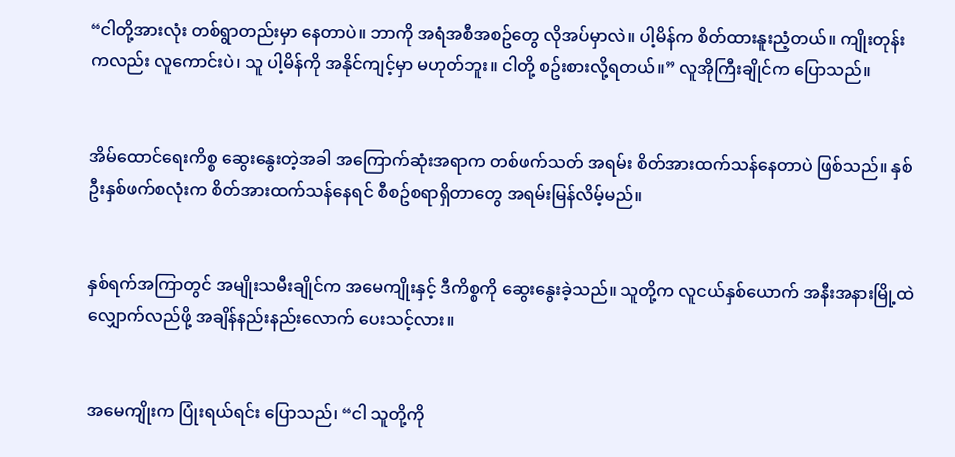“ငါတို့အားလုံး တစ်ရွာတည်းမှာ နေတာပဲ။ ဘာကို အရံအစီအစဥ်တွေ လိုအပ်မှာလဲ။ ပါ့မိန်က စိတ်ထားနူးညံ့တယ်။ ကျိုးတုန်းကလည်း လူကောင်းပဲ၊ သူ ပါ့မိန်ကို အနိုင်ကျင့်မှာ မဟုတ်ဘူး။ ငါတို့ စဥ်းစားလို့ရတယ်။” လူအိုကြီးချိုင်က ပြောသည်။


အိမ်ထောင်ရေးကိစ္စ ဆွေးနွေးတဲ့အခါ အကြောက်ဆုံးအရာက တစ်ဖက်သတ် အရမ်း စိတ်အားထက်သန်နေတာပဲ ဖြစ်သည်။ နှစ်ဦးနှစ်ဖက်စလုံးက စိတ်အားထက်သန်နေရင် စီစဥ်စရာရှိတာတွေ အရမ်းမြန်လိမ့်မည်။


နှစ်ရက်အကြာတွင် အမျိုးသမီးချိုင်က အမေကျိုးနှင့် ဒီကိစ္စကို ဆွေးနွေးခဲ့သည်။ သူတို့က လူငယ်နှစ်ယောက် အနီးအနားမြို့ထဲ လျှောက်လည်ဖို့ အချိန်နည်းနည်းလောက် ပေးသင့်လား။


အမေကျိုးက ပြုံးရယ်ရင်း ပြောသည်၊ “ငါ သူတို့ကို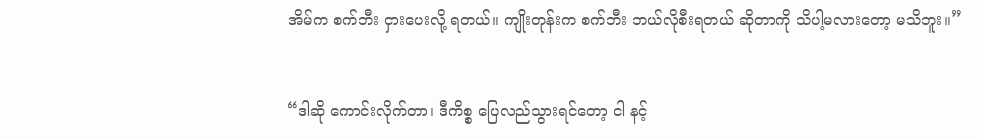အိမ်က စက်ဘီး ငှားပေးလို့ ရတယ်။ ကျိုးတုန်းက စက်ဘီး ဘယ်လိုစီးရတယ် ဆိုတာကို သိပါ့မလားတော့ မသိဘူး။”


“ဒါဆို ကောင်းလိုက်တာ၊ ဒီကိစ္စ ပြေလည်သွားရင်တော့ ငါ နင့်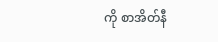ကို စာအိတ်နီ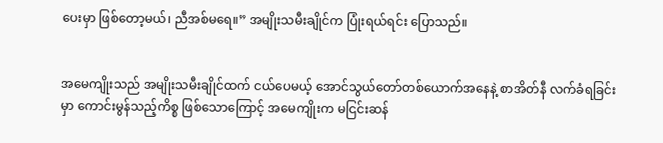ပေးမှာ ဖြစ်တော့မယ်၊ ညီအစ်မရေ။” အမျိုးသမီးချိုင်က ပြုံးရယ်ရင်း ပြောသည်။


အမေကျိုးသည် အမျိုးသမီးချိုင်ထက် ငယ်ပေမယ့် အောင်သွယ်တော်တစ်ယောက်အနေနဲ့ စာအိတ်နီ လက်ခံရခြင်းမှာ ကောင်းမွန်သည့်ကိစ္စ ဖြစ်သောကြောင့် အမေကျိုးက မငြင်းဆန်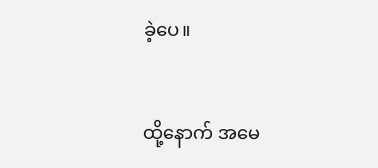ခဲ့ပေ။


ထို့နောက် အမေ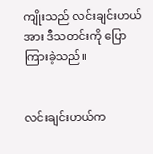ကျိုးသည် လင်းချင်းဟယ်အား ဒီသတင်းကို ပြောကြားခဲ့သည်။


လင်းချင်းဟယ်က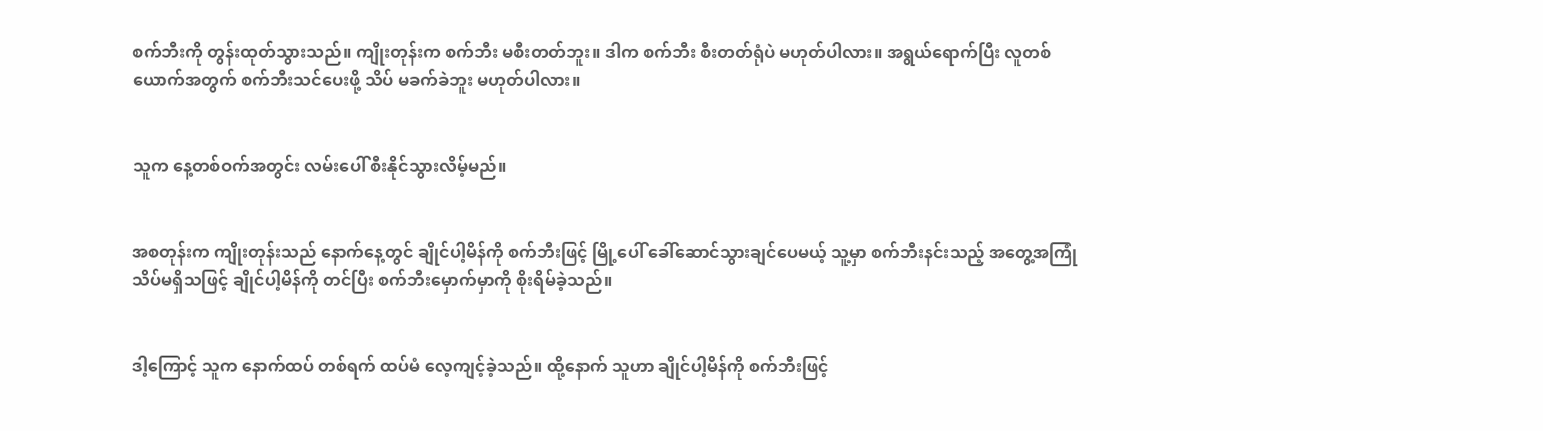စက်ဘီးကို တွန်းထုတ်သွားသည်။ ကျိုးတုန်းက စက်ဘီး မစီးတတ်ဘူး။ ဒါက စက်ဘီး စီးတတ်ရုံပဲ မဟုတ်ပါလား။ အရွယ်ရောက်ပြီး လူတစ်ယောက်အတွက် စက်ဘီးသင်ပေးဖို့ သိပ် မခက်ခဲဘူး မဟုတ်ပါလား။


သူက နေ့တစ်ဝက်အတွင်း လမ်းပေါ် စီးနိုင်သွားလိမ့်မည်။


အစတုန်းက ကျိုးတုန်းသည် နောက်နေ့တွင် ချိုင်ပါ့မိန်ကို စက်ဘီးဖြင့် မြို့ပေါ် ခေါ်ဆောင်သွားချင်ပေမယ့် သူ့မှာ စက်ဘီးနင်းသည့် အတွေ့အကြုံ သိပ်မရှိသဖြင့် ချိုင်ပါ့မိန်ကို တင်ပြီး စက်ဘီးမှောက်မှာကို စိုးရိမ်ခဲ့သည်။


ဒါ့ကြောင့် သူက နောက်ထပ် တစ်ရက် ထပ်မံ လေ့ကျင့်ခဲ့သည်။ ထို့နောက် သူဟာ ချိုင်ပါ့မိန်ကို စက်ဘီးဖြင့်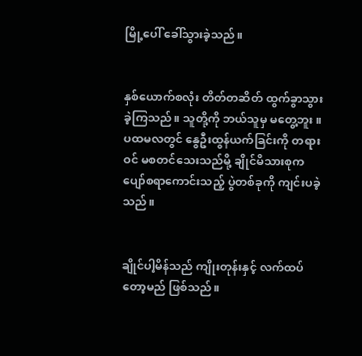မြို့ပေါ် ခေါ်သွားခဲ့သည်။


နှစ်ယောက်စလုံး တိတ်တဆိတ် ထွက်ခွာသွားခဲ့ကြသည်။ သူတို့ကို ဘယ်သူမှ မတွေ့ဘူး။ ပထမလတွင် နွေဦးထွန်ယက်ခြင်းကို တရားဝင် မစတင်သေးသည်မို့ ချိုင်မိသားစုက ပျော်စရာကောင်းသည့် ပွဲတစ်ခုကို ကျင်းပခဲ့သည်။


ချိုင်ပါ့မိန်သည် ကျိုးတုန်းနှင့် လက်ထပ်တော့မည် ဖြစ်သည်။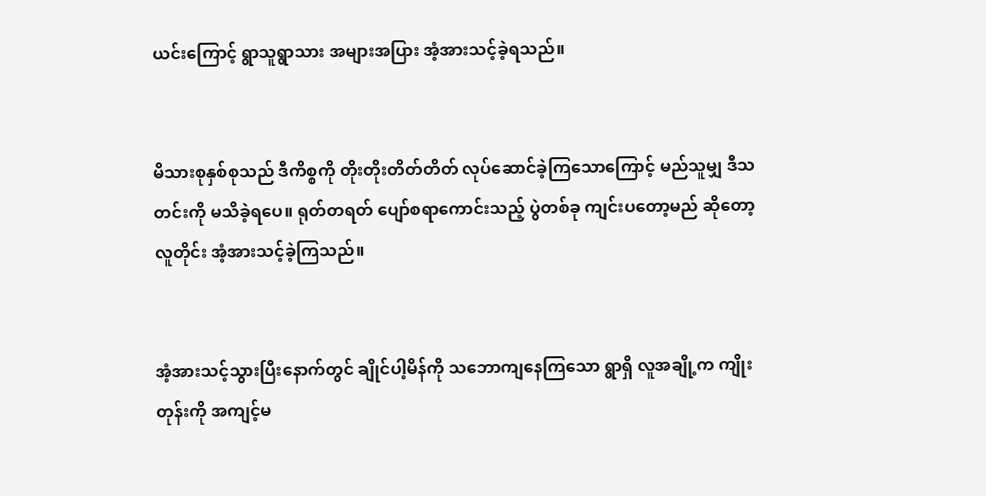ယင်းကြောင့် ရွာသူရွာသား အများအပြား အံ့အားသင့်ခဲ့ရသည်။


မိသားစုနှစ်စုသည် ဒီကိစ္စကို တိုးတိုးတိတ်တိတ် လုပ်ဆောင်ခဲ့ကြသောကြောင့် မည်သူမျှ ဒီသတင်းကို မသိခဲ့ရပေ။ ရုတ်တရတ် ပျော်စရာကောင်းသည့် ပွဲတစ်ခု ကျင်းပတော့မည် ဆို‌တော့ လူတိုင်း အံ့အားသင့်ခဲ့ကြသည်။


အံ့အားသင့်သွားပြီးနောက်တွင် ချိုင်ပါ့မိန်ကို သဘောကျနေကြသော ရွာရှိ လူအချို့က ကျိုးတုန်းကို အကျင့်မ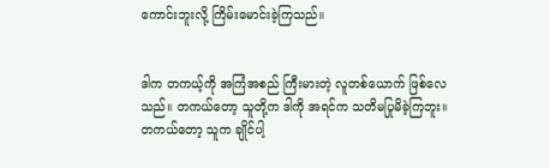ကောင်းဘူးလို့ ကြိမ်းမောင်းခဲ့ကြသည်။


ဒါက တကယ့်ကို အကြံအစည် ကြီးမားတဲ့ လူတစ်ယောက် ဖြစ်လေသည်။ တကယ်တော့ သူတို့က ဒါကို အရင်က သတိမပြုမိခဲ့ကြဘူး။ တကယ်တော့ သူက ချိုင်ပါ့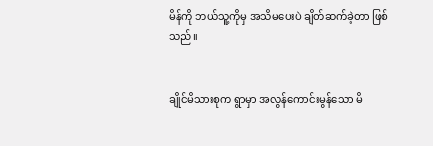မိန်ကို ဘယ်သူ့ကိုမှ အသိမပေးပဲ ချိတ်ဆက်ခဲ့တာ ဖြစ်သည်။


ချိုင်မိသားစုက ရွာမှာ အလွန်ကောင်းမွန်သော မိ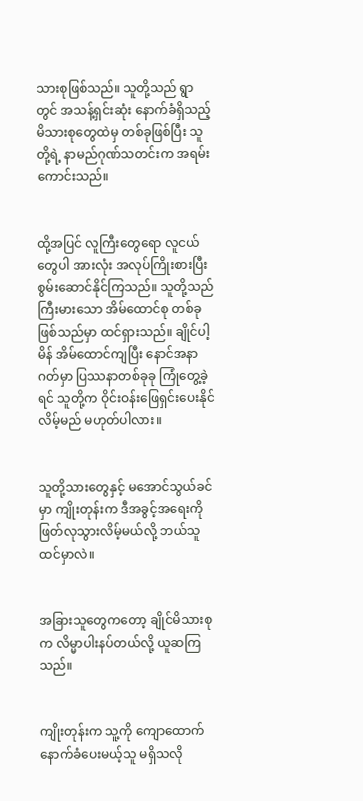သားစုဖြစ်သည်။ သူတို့သည် ရွာတွင် အသန့်ရှင်းဆုံး နောက်ခံရှိသည့် မိသားစုတွေထဲမှ တစ်ခုဖြစ်ပြီး သူတို့ရဲ့ နာမည်ဂုဏ်သတင်းက အရမ်းကောင်းသည်။


ထို့အပြင် လူကြီးတွေရော လူငယ်တွေပါ အားလုံး အလုပ်ကြိုးစားပြီး စွမ်းဆောင်နိုင်ကြသည်။ သူတို့သည် ကြီးမားသော အိမ်ထောင်စု တစ်ခု ဖြစ်သည်မှာ ထင်ရှားသည်။ ချိုင်ပါ့မိန် အိမ်ထောင်ကျပြီး နောင်အနာဂတ်မှာ ပြဿနာတစ်ခုခု ကြုံတွေ့ခဲ့ရင် သူတို့က ဝိုင်းဝန်းဖြေရှင်းပေးနိုင်လိမ့်မည် မဟုတ်ပါလား။


သူတို့သားတွေနှင့် မအောင်သွယ်ခင်မှာ ကျိုးတုန်းက ဒီအခွင့်အရေးကို ဖြတ်လုသွားလိမ့်မယ်လို့ ဘယ်သူ ထင်မှာလဲ။


အခြားသူတွေကတော့ ချိုင်မိသားစုက လိမ္မာပါးနပ်တယ်လို့ ယူဆကြသည်။


ကျိုးတုန်းက သူ့ကို ကျောထောက်နောက်ခံပေးမယ့်သူ မရှိသလို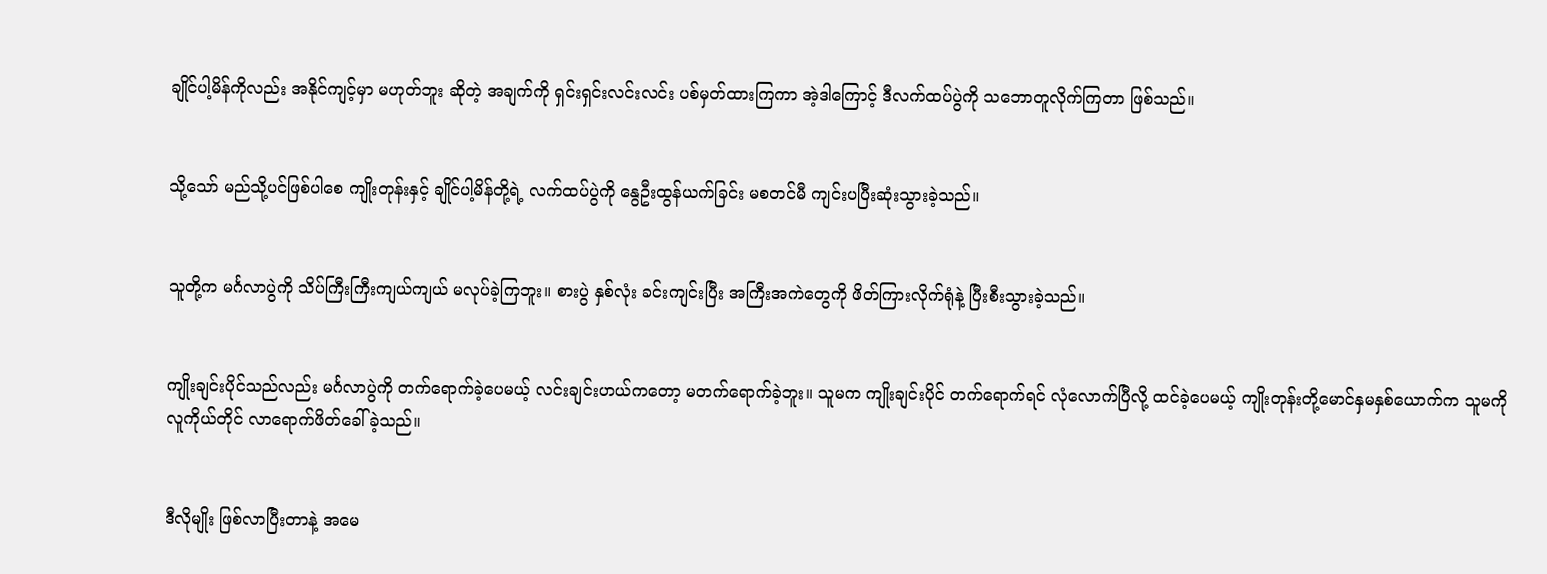ချိုင်ပါ့မိန်ကိုလည်း အနိုင်ကျင့်မှာ မဟုတ်ဘူး ဆိုတဲ့ အချက်ကို ရှင်းရှင်းလင်းလင်း ပစ်မှတ်ထားကြကာ အဲ့ဒါကြောင့် ဒီလက်ထပ်ပွဲကို သဘောတူလိုက်ကြတာ ဖြစ်သည်။


သို့သော် မည်သို့ပင်ဖြစ်ပါစေ ကျိုးတုန်းနှင့် ချိုင်ပါ့မိန်တို့ရဲ့ လက်ထပ်ပွဲကို နွေဦးထွန်ယက်ခြင်း မစတင်မီ ကျင်းပပြီးဆုံးသွားခဲ့သည်။


သူတို့က မင်္ဂလာပွဲကို သိပ်ကြီးကြီးကျယ်ကျယ် မလုပ်ခဲ့ကြဘူး။ စားပွဲ နှစ်လုံး ခင်းကျင်းပြီး အကြီးအကဲတွေကို ဖိတ်ကြားလိုက်ရုံနဲ့ ပြီးစီးသွားခဲ့သည်။


ကျိုးချင်းပိုင်သည်လည်း မင်္ဂလာပွဲကို တက်ရောက်ခဲ့ပေမယ့် လင်းချင်းဟယ်ကတော့ မတက်ရောက်ခဲ့ဘူး။ သူမက ကျိုးချင်းပိုင် တက်ရောက်ရင် လုံလောက်ပြီလို့ ထင်ခဲ့ပေမယ့် ကျိုးတုန်းတို့မောင်နှမနှစ်ယောက်က သူမကို လူကိုယ်တိုင် လာရောက်ဖိတ်ခေါ်ခဲ့သည်။


ဒီလိုမျိုး ဖြစ်လာပြီးတာနဲ့ အမေ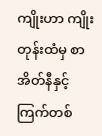ကျိုးဟာ ကျိုးတုန်းထံမှ စာအိတ်နီနှင့် ကြက်တစ်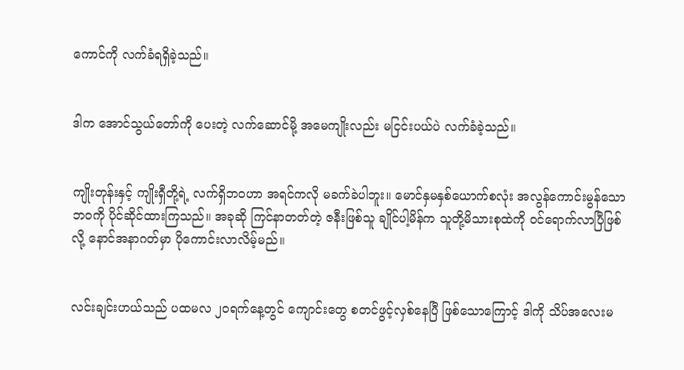ကောင်ကို လက်ခံရရှိခဲ့သည်။


ဒါက အောင်သွယ်တော်ကို ပေးတဲ့ လက်ဆောင်မို့ အမေကျိုးလည်း မငြင်းပယ်ပဲ လက်ခံခဲ့သည်။


ကျိုးတုန်းနှင့် ကျိုးရှီတို့ရဲ့ လက်ရှိဘဝဟာ အရင်ကလို မခက်ခဲပါဘူး။ မောင်နှမနှစ်ယောက်စလုံး အလွန်ကောင်းမွန်သော ဘဝကို ပိုင်ဆိုင်ထားကြသည်။ အခုဆို ကြင်နာတတ်တဲ့ ဇနီးဖြစ်သူ ချိုင်ပါ့မိန်က သူတို့မိသားစုထဲကို ဝင်ရောက်လာပြီဖြစ်လို့ နောင်အနာဂတ်မှာ ပိုကောင်းလာလိမ့်မည်။


လင်းချင်းဟယ်သည် ပထမလ ၂၀ရက်နေ့တွင် ကျောင်းတွေ စတင်ဖွင့်လှစ်နေပြီ ဖြစ်သောကြောင့် ဒါကို သိပ်အလေးမ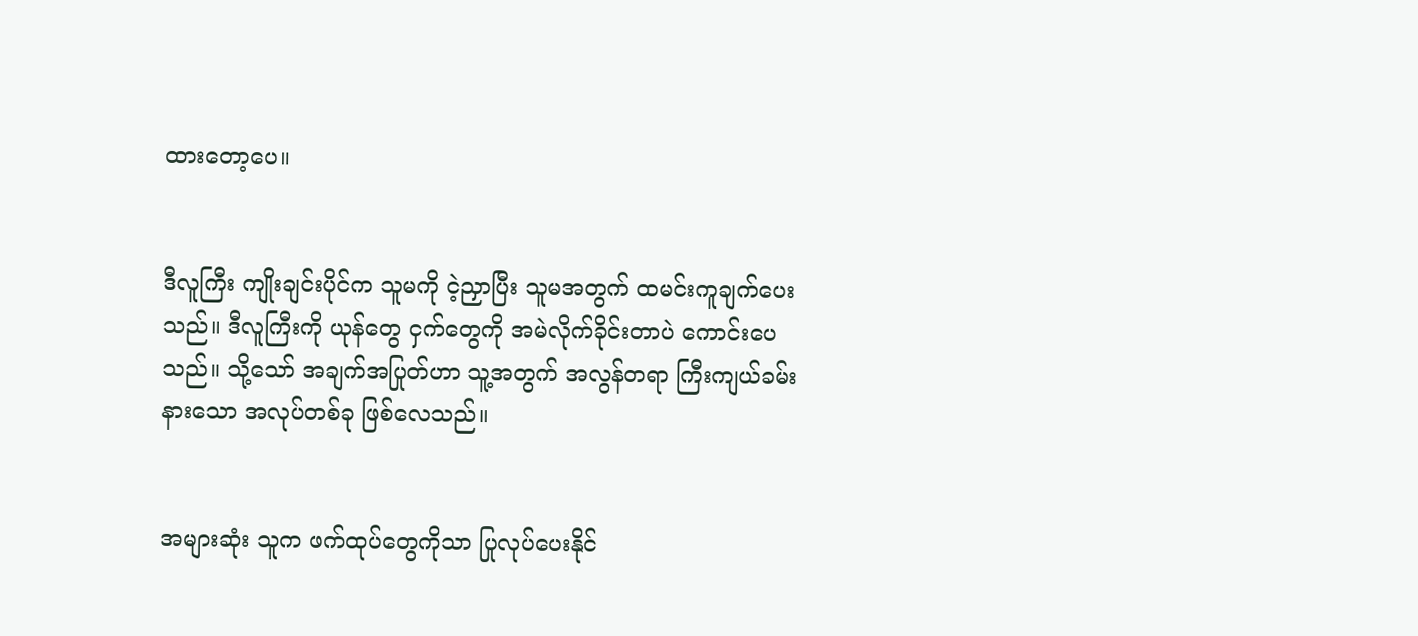ထားတော့ပေ။


ဒီလူကြီး ကျိုးချင်းပိုင်က သူမကို ငဲ့ညှာပြီး သူမအတွက် ထမင်းကူချက်ပေးသည်။ ဒီလူကြီးကို ယုန်တွေ ငှက်တွေကို အမဲလိုက်ခိုင်းတာပဲ ကောင်းပေသည်။ သို့သော် အချက်အပြုတ်ဟာ သူ့အတွက် အလွန်တရာ ကြီးကျယ်ခမ်းနားသော အလုပ်တစ်ခု ဖြစ်လေသည်။


အများဆုံး သူက ဖက်ထုပ်တွေကိုသာ ပြုလုပ်ပေးနိုင်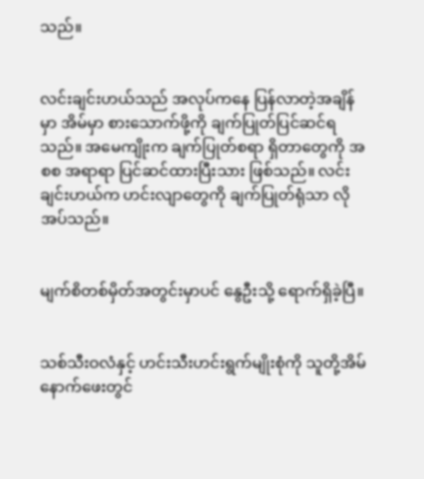သည်။


လင်းချင်းဟယ်သည် အလုပ်ကနေ ပြန်လာတဲ့အချိန်မှာ အိမ်မှာ စားသောက်ဖို့ကို ချက်ပြုတ်ပြင်ဆင်ရသည်။ အမေကျိုးက ချက်ပြုတ်စရာ ရှိတာတွေကို အစစ အရာရာ ပြင်ဆင်ထားပြီးသား ဖြစ်သည်။ လင်းချင်းဟယ်က ဟင်းလျာတွေကို ချက်ပြုတ်ရုံသာ လိုအပ်သည်။


မျက်စိတစ်မှိတ်အတွင်းမှာပင် နွေဦးသို့ ရောက်ရှိခဲ့ပြီ။


သစ်သီးဝလံနှင့် ဟင်းသီးဟင်းရွက်မျိုးစုံကို သူတို့အိမ်နောက်ဖေးတွင်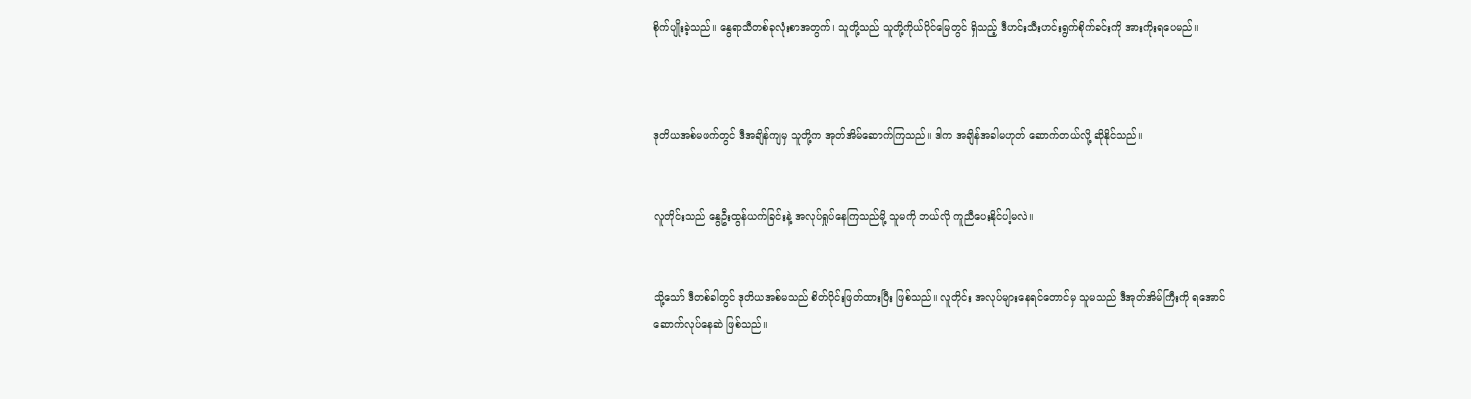စိုက်ပျိုးခဲ့သည်။ နွေရာသီတစ်ခုလုံးစာအတွက်၊ သူတို့သည် သူတို့ကိုယ်ပိုင်မြေတွင် ရှိသည့် ဒီဟင်းသီးဟင်းရွက်စိုက်ခင်းကို အားကိုးရပေမည်။



ဒုတိယအစ်မဖက်တွင် ဒီအချိန်ကျမှ သူတို့က အုတ်အိမ်ဆောက်ကြသည်။ ဒါက အချိန်အခါမဟုတ် ဆောက်တယ်လို့ ဆိုနိုင်သည်။


လူတိုင်းသည် နွေဦးထွန်ယက်ခြင်းနဲ့ အလုပ်ရှုပ်နေကြသည်မို့ သူမကို ဘယ်လို ကူညီပေးနိုင်ပါ့မလဲ။


သို့သော် ဒီတစ်ခါတွင် ဒုတိယအစ်မသည် စိတ်ပိုင်းဖြတ်ထားပြီး ဖြစ်သည်။ လူတိုင်း အလုပ်များနေရင်တောင်မှ သူမသည် ဒီအုတ်အိမ်ကြီးကို ရအောင် ဆောက်လုပ်နေဆဲ ဖြစ်သည်။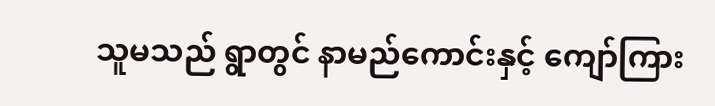သူမသည် ရွာတွင် နာမည်ကောင်းနှင့် ကျော်ကြား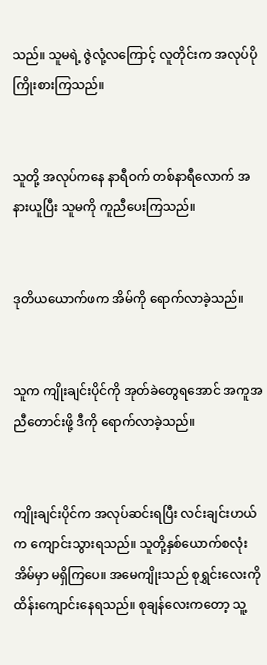သည်။ သူမရဲ့ ဇွဲလုံ့လကြောင့် လူတိုင်းက အလုပ်ပိုကြိုးစားကြသည်။


သူတို့ အလုပ်ကနေ နာရီဝက် တစ်နာရီလောက် အနားယူပြီး သူမကို ကူညီပေးကြသည်။


ဒုတိယယောက်ဖက အိမ်ကို ရောက်လာခဲ့သည်။


သူက ကျိုးချင်းပိုင်ကို အုတ်ခဲတွေရအောင် အကူအညီတောင်းဖို့ ဒီကို ရောက်လာခဲ့သည်။


ကျိုးချင်းပိုင်က အလုပ်ဆင်းရပြီး လင်းချင်းဟယ်က ကျောင်းသွားရသည်။ သူတို့နှစ်ယောက်စလုံး အိမ်မှာ မရှိကြပေ။ အမေကျိုးသည် စုရွှင်းလေးကို ထိန်းကျောင်းနေရသည်။ စုချန်လေးကတော့ သူ့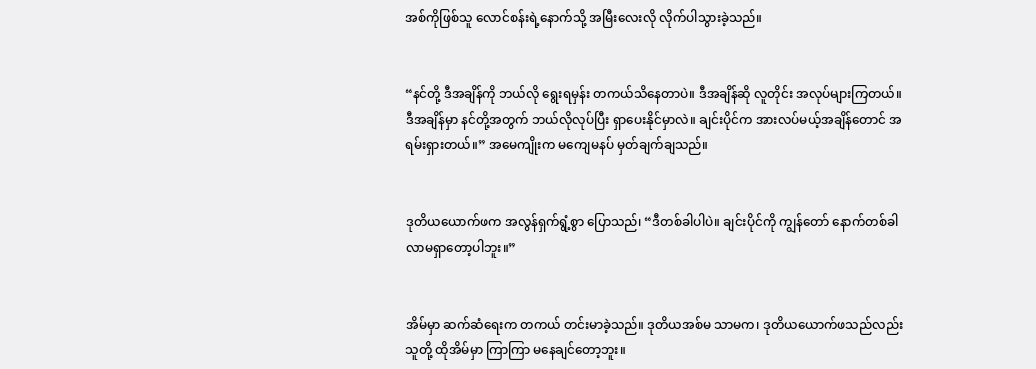အစ်ကိုဖြစ်သူ လောင်စန်းရဲ့နောက်သို့ အမြီးလေးလို လိုက်ပါသွားခဲ့သည်။


“နင်တို့ ဒီအချိန်ကို ဘယ်လို ရွေးရမှန်း တကယ်သိနေတာပဲ။ ဒီအချိန်ဆို လူတိုင်း အလုပ်များကြတယ်။ ဒီအချိန်မှာ နင်တို့အတွက် ဘယ်လိုလုပ်ပြီး ရှာပေးနိုင်မှာလဲ။ ချင်းပိုင်က အားလပ်မယ့်အချိန်တောင် အရမ်းရှားတယ်။” အမေကျိုးက မကျေမနပ် မှတ်ချက်ချသည်။


ဒုတိယယောက်ဖက အလွန်ရှက်ရွံ့စွာ ပြောသည်၊ “ဒီတစ်ခါပါပဲ။ ချင်းပိုင်ကို ကျွန်တော် နောက်တစ်ခါ လာမရှာတော့ပါဘူး။”


အိမ်မှာ ဆက်ဆံရေးက တကယ် တင်းမာခဲ့သည်။ ဒုတိယအစ်မ သာမက၊ ဒုတိယယောက်ဖသည်လည်း သူတို့ ထိုအိမ်မှာ ကြာကြာ မနေချင်တော့ဘူး။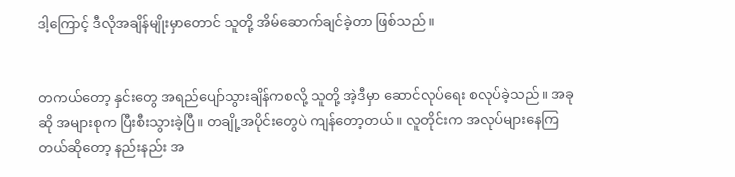ဒါ့ကြောင့် ဒီလိုအချိန်မျိုးမှာတောင် သူတို့ အိမ်ဆောက်ချင်ခဲ့တာ ဖြစ်သည်။


တကယ်တော့ နှင်းတွေ အရည်ပျော်သွားချိန်ကစလို့ သူတို့ အဲ့ဒီမှာ ဆောင်လုပ်ရေး စလုပ်ခဲ့သည်။ အခုဆို အများစုက ပြီးစီးသွားခဲ့ပြီ။ တချို့အပိုင်းတွေပဲ ကျန်တော့တယ်။ လူတိုင်းက အလုပ်များနေကြတယ်ဆိုတော့ နည်းနည်း အ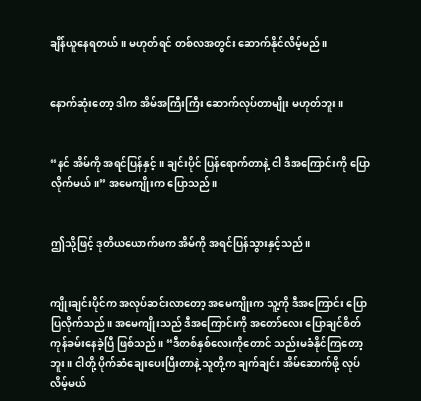ချိန်ယူနေရတယ်။ မဟုတ်ရင် တစ်လအတွင်း ဆောက်နိုင်လိမ့်မည်။


နောက်ဆုံးတော့ ဒါက အိမ်အကြီးကြီး ဆောက်လုပ်တာမျိုး မဟုတ်ဘူး။


“နင် အိမ်ကို အရင်ပြန်နှင့်။ ချင်းပိုင် ပြန်ရောက်တာနဲ့ ငါ ဒီအကြောင်းကို ပြောလိုက်မယ်။” အမေကျိုးက ပြောသည်။


ဤသို့ဖြင့် ဒုတိယယောက်ဖက အိမ်ကို အရင်ပြန်သွားနှင့်သည်။


ကျိုးချင်းပိုင်က အလုပ်ဆင်းလာတော့ အမေကျိုးက သူ့ကို ဒီအကြောင်း ပြောပြလိုက်သည်။ အမေကျိုးသည် ဒီအကြောင်းကို အတော်လေး ပြောချင်စိတ် ကုန်ခမ်းနေခဲ့ပြီ ဖြစ်သည်။ “ဒီတစ်နှစ်လေးကိုတောင် သည်းမခံနိုင်ကြတော့ဘူး။ ငါတို့ ပိုက်ဆံချေးပေးပြီးတာနဲ့ သူတို့က ချက်ချင်း အိမ်ဆောက်ဖို့ လုပ်လိမ့်မယ်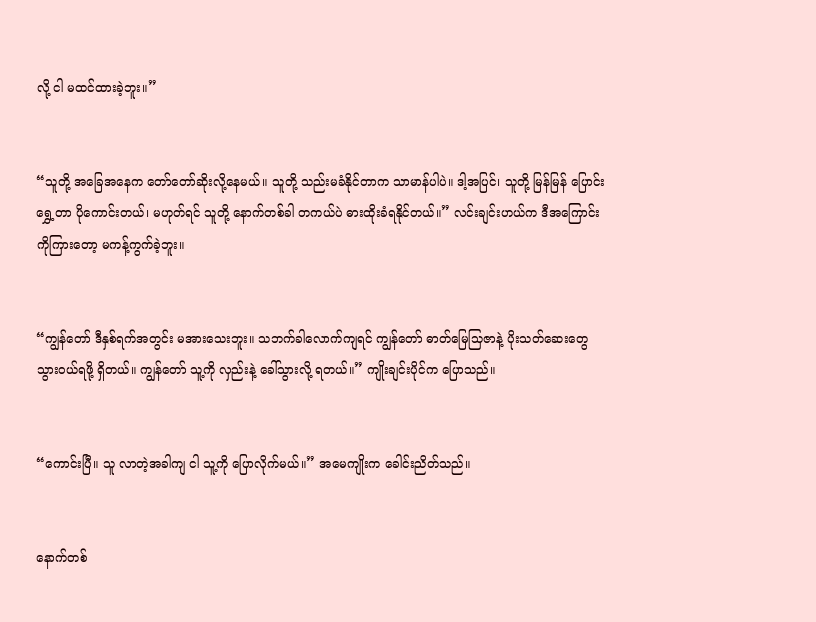လို့ ငါ မထင်ထားခဲ့ဘူး။”


“သူတို့ အခြေအနေက တော်တော်ဆိုးလို့နေမယ်။ သူတို့ သည်းမခံနိုင်တာက သာမာန်ပါပဲ။ ဒါ့အပြင်၊ သူတို့ မြန်မြန် ပြောင်းရွှေ့တာ ပိုကောင်းတယ်၊ မဟုတ်ရင် သူတို့ နောက်တစ်ခါ တကယ်ပဲ ဓားထိုးခံရနိုင်တယ်။” လင်းချင်းဟယ်က ဒီအကြောင်းကိုကြားတော့ မကန့်ကွက်ခဲ့ဘူး။


“ကျွန်တော် ဒီနှစ်ရက်အတွင်း မအားသေးဘူး။ သဘက်ခါလောက်ကျရင် ကျွန်တော် ဓာတ်မြေသြဇာနဲ့ ပိုးသတ်ဆေးတွေ သွားဝယ်ရဖို့ ရှိတယ်။ ကျွန်တော် သူ့ကို လှည်းနဲ့ ခေါ်သွားလို့ ရတယ်။” ကျိုးချင်းပိုင်က ပြောသည်။


“ကောင်းပြီ။ သူ လာတဲ့အခါကျ ငါ သူ့ကို ပြောလိုက်မယ်။” အမေကျိုးက ခေါင်းညိတ်သည်။


နောက်တစ်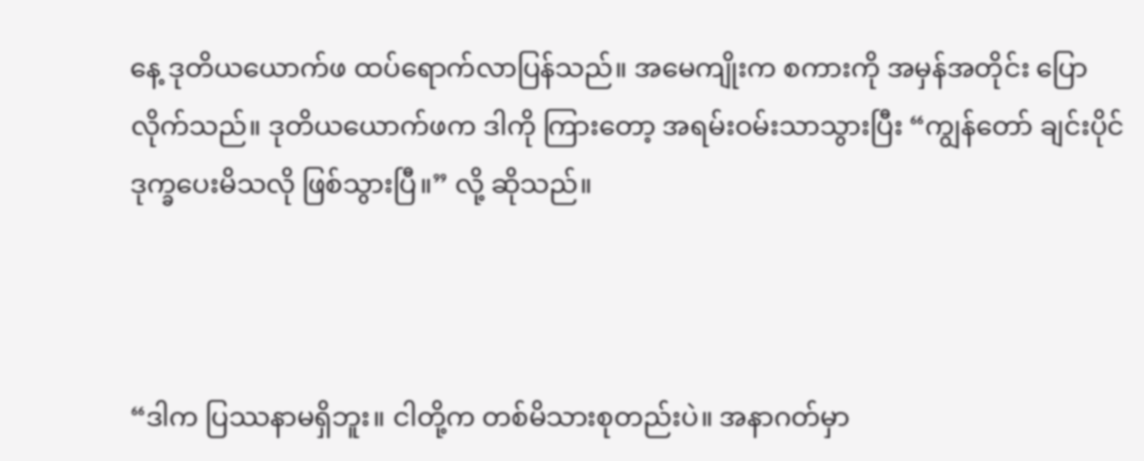နေ့ ဒုတိယယောက်ဖ ထပ်ရောက်လာပြန်သည်။ အမေကျိုးက စကားကို အမှန်အတိုင်း ပြောလိုက်သည်။ ဒုတိယယောက်ဖက ဒါကို ကြားတော့ အရမ်းဝမ်းသာသွားပြီး “ကျွန်တော် ချင်းပိုင် ဒုက္ခပေးမိသလို ဖြစ်သွားပြီ။” လို့ ဆိုသည်။



“ဒါက ပြဿနာမရှိဘူး။ ငါတို့က တစ်မိသားစုတည်းပဲ။ အနာဂတ်မှာ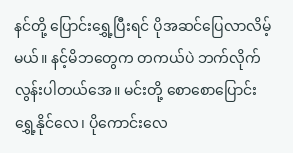နင်တို့ ပြောင်း‌ရွှေ့ပြီးရင် ပိုအဆင်ပြေလာလိမ့်မယ်။ နင့်မိဘတွေက တကယ်ပဲ ဘက်လိုက်လွန်းပါတယ်အေ။ မင်းတို့ စောစောပြောင်းရွှေ့နိုင်လေ၊ ပိုကောင်းလေ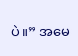ပဲ။” အမေ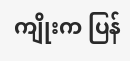ကျိုးက ပြန်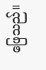ဖြေသည်။